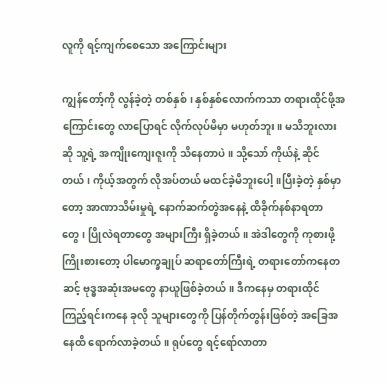လူကို ရင့်ကျက်စေသော အကြောင်းများ

ကျွန်တော့်ကို လွန်ခဲ့တဲ့ တစ်နှစ်၊ နှစ်နှစ်လောက်ကသာ တရားထိုင်ဖို့အကြောင်းတွေ လာပြောရင် လိုက်လုပ်မိမှာ မဟုတ်ဘူး။ မသိဘူးလားဆို သူ့ရဲ့ အကျိုးကျေးဇူးကို သိနေတာပဲ။ သို့သော် ကိုယ်နဲ့ ဆိုင်တယ်၊ ကိုယ့်အတွက် လိုအပ်တယ် မထင်ခဲ့မိဘူးပေါ့။ပြီးခဲ့တဲ့ နှစ်မှာတော့ အာဏာသိမ်းမှုရဲ့ နောက်ဆက်တွဲအနေနဲ့ ထိခိုက်နစ်နာရတာတွေ၊ ပြိုလဲရတာတွေ အများကြီး ရှိခဲ့တယ်။ အဲဒါတွေကို ကုစားဖို့ ကြိုးစားတော့ ပါမောက္ခချုပ် ဆရာတော်ကြီးရဲ့ တရားတော်ကနေတဆင့် ဗုဒ္ဓအဆုံးအမတွေ နာယူဖြစ်ခဲ့တယ်။ ဒီကနေမှ တရားထိုင်ကြည့်ရင်းကနေ ခုလို သူများတွေကို ပြန်တိုက်တွန်းဖြစ်တဲ့ အခြေအနေထိ ရောက်လာခဲ့တယ်။ ရုပ်တွေ ရင့်ရော်လာတာ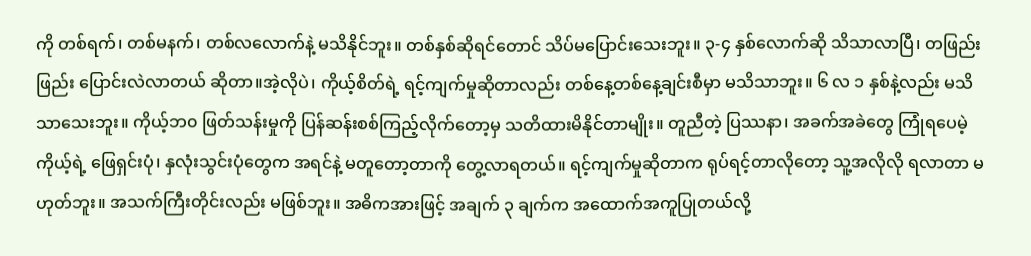ကို တစ်ရက်၊ တစ်မနက်၊ တစ်လလောက်နဲ့ မသိနိုင်ဘူး။ တစ်နှစ်ဆိုရင်တောင် သိပ်မပြောင်းသေးဘူး။ ၃-၄ နှစ်လောက်ဆို သိသာလာပြီ၊ တဖြည်းဖြည်း ပြောင်းလဲလာတယ် ဆိုတာ။အဲ့လိုပဲ၊ ကိုယ့်စိတ်ရဲ့ ရင့်ကျက်မှုဆိုတာလည်း တစ်နေ့တစ်နေ့ချင်းစီမှာ မသိသာဘူး။ ၆ လ ၁ နှစ်နဲ့လည်း မသိသာသေးဘူး။ ကိုယ့်ဘ၀ ဖြတ်သန်းမှုကို ပြန်ဆန်းစစ်ကြည့်လိုက်တော့မှ သတိထားမိနိုင်တာမျိုး။ တူညီတဲ့ ပြဿနာ၊ အခက်အခဲတွေ ကြုံရပေမဲ့ ကိုယ့်ရဲ့ ဖြေရှင်းပုံ၊ နှလုံးသွင်းပုံတွေက အရင်နဲ့ မတူတော့တာကို တွေ့လာရတယ်။ ရင့်ကျက်မှုဆိုတာက ရုပ်ရင့်တာလိုတော့ သူ့အလိုလို ရလာတာ မဟုတ်ဘူး။ အသက်ကြီးတိုင်းလည်း မဖြစ်ဘူး။ အဓိကအားဖြင့် အချက် ၃ ချက်က အထောက်အကူပြုတယ်လို့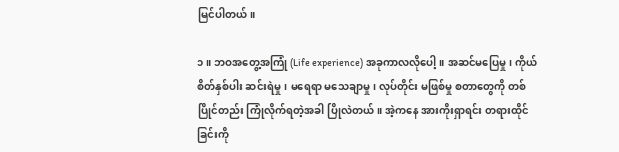မြင်ပါတယ်။

၁။ ဘဝအတွေ့အကြုံ (Life experience) အခုကာလလိုပေါ့။ အဆင်မပြေမှု၊ ကိုယ်စိတ်နှစ်ပါး ဆင်းရဲမှု၊ မရေရာ မသေချာမှု၊ လုပ်တိုင်း မဖြစ်မှု စတာတွေကို တစ်ပြိုင်တည်း ကြုံလိုက်ရတဲ့အခါ ပြိုလဲတယ်။ အဲ့ကနေ အားကိုးရှာရင်း တရားထိုင်ခြင်းကို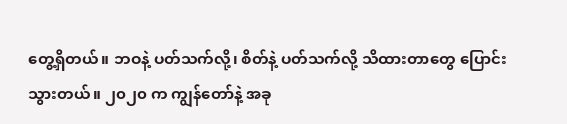တွေ့ရှိတယ်။ ဘဝနဲ့ ပတ်သက်လို့၊ စိတ်နဲ့ ပတ်သက်လို့ သိထားတာတွေ ပြောင်းသွားတယ်။ ၂၀၂၀ က ကျွန်တော်နဲ့ အခု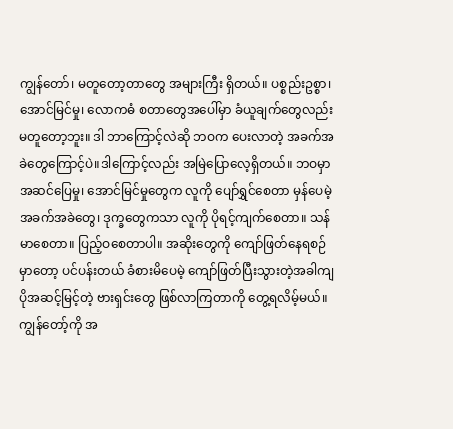ကျွန်တော်၊ မတူတော့တာတွေ အများကြီး ရှိတယ်။ ပစ္စည်းဥစ္စာ၊ အောင်မြင်မှု၊ လောကဓံ စတာတွေအပေါ်မှာ ခံယူချက်တွေလည်း မတူတော့ဘူး။ ဒါ ဘာကြောင့်လဲဆို ဘဝက ပေးလာတဲ့ အခက်အခဲတွေကြောင့်ပဲ။ဒါကြောင့်လည်း အမြဲပြောလေ့ရှိတယ်။ ဘဝမှာ အဆင်ပြေမှု၊ အောင်မြင်မှုတွေက လူကို ပျော်ရွှင်စေတာ မှန်ပေမဲ့ အခက်အခဲတွေ၊ ဒုက္ခတွေကသာ လူကို ပိုရင့်ကျက်စေတာ။ သန်မာစေတာ။ ပြည့်ဝစေတာပါ။ အဆိုးတွေကို ကျော်ဖြတ်နေရစဉ်မှာတော့ ပင်ပန်းတယ် ခံစားမိပေမဲ့ ကျော်ဖြတ်ပြီးသွားတဲ့အခါကျ ပိုအဆင့်မြင့်တဲ့ ဗားရှင်းတွေ ဖြစ်လာကြတာကို တွေ့ရလိမ့်မယ်။ ကျွန်တော့်ကို အ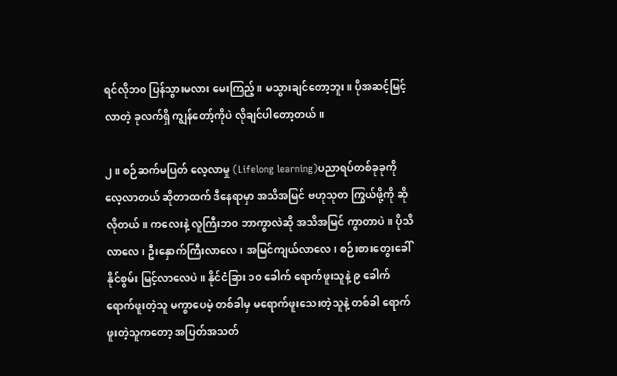ရင်လိုဘ၀ ပြန်သွားမလား မေးကြည့်။ မသွားချင်တော့ဘူး။ ပိုအဆင့်မြင့်လာတဲ့ ခုလက်ရှိ ကျွန်တော့်ကိုပဲ လိုချင်ပါတော့တယ်။

၂။ စဉ်ဆက်မပြတ် လေ့လာမှု (Lifelong learning)ပညာရပ်တစ်ခုခုကို လေ့လာတယ် ဆိုတာထက် ဒီနေရာမှာ အသိအမြင် ဗဟုသုတ ကြွယ်ဖို့ကို ဆိုလိုတယ်။ ကလေးနဲ့ လူကြီးဘ၀ ဘာကွာလဲဆို အသိအမြင် ကွာတာပဲ။ ပိုသိလာလေ၊ ဦးနှောက်ကြီးလာလေ၊ အမြင်ကျယ်လာလေ၊ စဉ်းစားတွေးခေါ်နိုင်စွမ်း မြင့်လာလေပဲ။ နိုင်ငံခြား ၁၀ ခေါက် ရောက်ဖူးသူနဲ့ ၉ ခေါက် ရောက်ဖူးတဲ့သူ မကွာပေမဲ့ တစ်ခါမှ မရောက်ဖူးသေးတဲ့သူနဲ့ တစ်ခါ ရောက်ဖူးတဲ့သူကတော့ အပြတ်အသတ်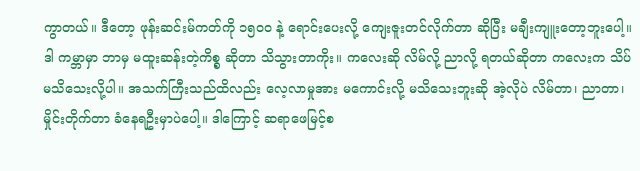ကွာတယ်။ ဒီတော့ ဖုန်းဆင်းမ်ကတ်ကို ၁၅၀၀ နဲ့ ရောင်းပေးလို့ ကျေးဇူးတင်လိုက်တာ ဆိုပြီး မချီးကျူးတော့ဘူးပေါ့။ ဒါ ကမ္ဘာမှာ ဘာမှ မထူးဆန်းတဲ့ကိစ္စ ဆိုတာ သိသွားတာကိုး။ ကလေးဆို လိမ်လို့ ညာလို့ ရတယ်ဆိုတာ ကလေးက သိပ်မသိသေးလို့ပါ။ အသက်ကြီးသည်ထိလည်း လေ့လာမှုအား မကောင်းလို့ မသိသေးဘူးဆို အဲ့လိုပဲ လိမ်တာ၊ ညာတာ၊ မှိုင်းတိုက်တာ ခံနေရဦးမှာပဲပေါ့။ ဒါကြောင့် ဆရာဖေမြင့်စ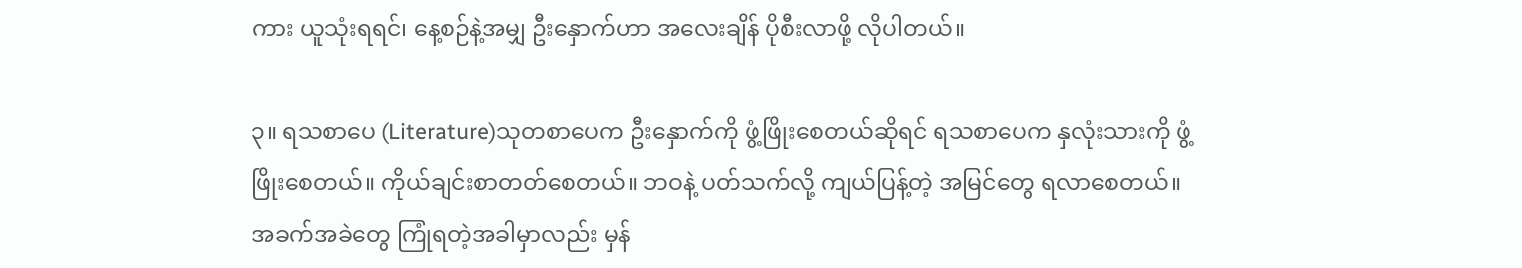ကား ယူသုံးရရင်၊ နေ့စဉ်နဲ့အမျှ ဦးနှောက်ဟာ အလေးချိန် ပိုစီးလာဖို့ လိုပါတယ်။

၃။ ရသစာပေ (Literature)သုတစာပေက ဦးနှောက်ကို ဖွံ့ဖြိုးစေတယ်ဆိုရင် ရသစာပေက နှလုံးသားကို ဖွံ့ဖြိုးစေတယ်။ ကိုယ်ချင်းစာတတ်စေတယ်။ ဘဝနဲ့ ပတ်သက်လို့ ကျယ်ပြန့်တဲ့ အမြင်တွေ ရလာစေတယ်။ အခက်အခဲတွေ ကြုံရတဲ့အခါမှာလည်း မှန်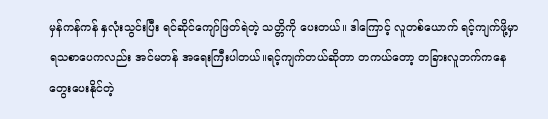မှန်ကန်ကန် နှလုံးသွင်းပြီး ရင်ဆိုင်ကျော်ဖြတ်ရဲတဲ့ သတ္တိကို ပေးတယ်။ ဒါကြောင့် လူတစ်ယောက် ရင့်ကျက်ဖို့မှာ ရသစာပေကလည်း အင်မတန် အရေးကြီးပါတယ်။ရင့်ကျက်တယ်ဆိုတာ တကယ်တော့ တခြားလူဘက်ကနေ တွေးပေးနိုင်တဲ့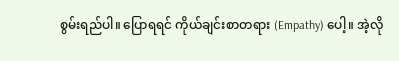စွမ်းရည်ပါ။ ပြောရရင် ကိုယ်ချင်းစာတရား (Empathy) ပေါ့။ အဲ့လို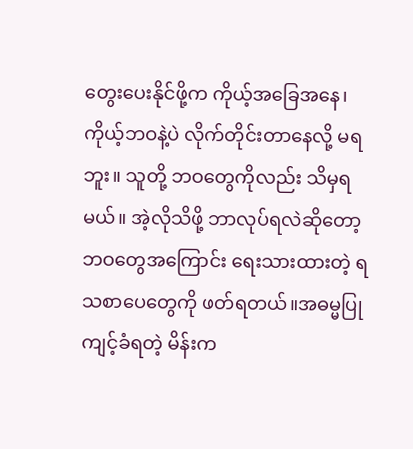တွေးပေးနိုင်ဖို့က ကိုယ့်အခြေအနေ၊ ကိုယ့်ဘဝနဲ့ပဲ လိုက်တိုင်းတာနေလို့ မရဘူး။ သူတို့ ဘဝတွေကိုလည်း သိမှရမယ်။ အဲ့လိုသိဖို့ ဘာလုပ်ရလဲဆိုတော့ ဘဝတွေအကြောင်း ရေးသားထားတဲ့ ရသစာပေတွေကို ဖတ်ရတယ်။အဓမ္မပြုကျင့်ခံရတဲ့ မိန်းက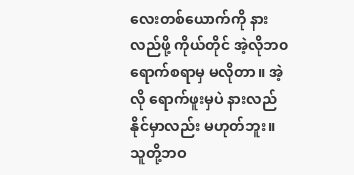လေးတစ်ယောက်ကို နားလည်ဖို့ ကိုယ်တိုင် အဲ့လိုဘ၀ ရောက်စရာမှ မလိုတာ။ အဲ့လို ရောက်ဖူးမှပဲ နားလည်နိုင်မှာလည်း မဟုတ်ဘူး။ သူတို့ဘဝ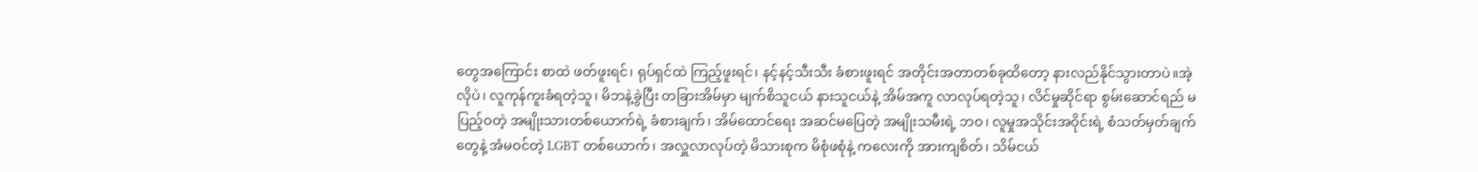တွေအကြောင်း စာထဲ ဖတ်ဖူးရင်၊ ရုပ်ရှင်ထဲ ကြည့်ဖူးရင်၊ နင့်နင့်သီးသီး ခံစားဖူးရင် အတိုင်းအတာတစ်ခုထိတော့ နားလည်နိုင်သွားတာပဲ။အဲ့လိုပဲ၊ လူကုန်ကူးခံရတဲ့သူ၊ မိဘနဲ့ခွဲပြီး တခြားအိမ်မှာ မျက်စိသူငယ် နားသူငယ်နဲ့ အိမ်အကူ လာလုပ်ရတဲ့သူ၊ လိင်မှုဆိုင်ရာ စွမ်းဆောင်ရည် မပြည့်ဝတဲ့ အမျိုးသားတစ်ယောက်ရဲ့ ခံစားချက်၊ အိမ်ထောင်ရေး အဆင်မပြေတဲ့ အမျိုးသမီးရဲ့ ဘဝ၊ လူမှုအသိုင်းအဝိုင်းရဲ့ စံသတ်မှတ်ချက်တွေနဲ့ အံမဝင်တဲ့ LGBT တစ်ယောက်၊ အလှူလာလုပ်တဲ့ မိသားစုက မိစုံဖစုံနဲ့ ကလေးကို အားကျစိတ်၊ သိမ်ငယ်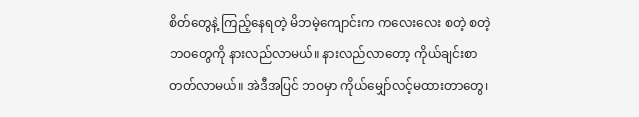စိတ်တွေနဲ့ ကြည့်နေရတဲ့ မိဘမဲ့ကျောင်းက ကလေးလေး စတဲ့ စတဲ့ ဘဝတွေကို နားလည်လာမယ်။ နားလည်လာတော့ ကိုယ်ချင်းစာတတ်လာမယ်။ အဲဒီအပြင် ဘဝမှာ ကိုယ်မျှော်လင့်မထားတာတွေ၊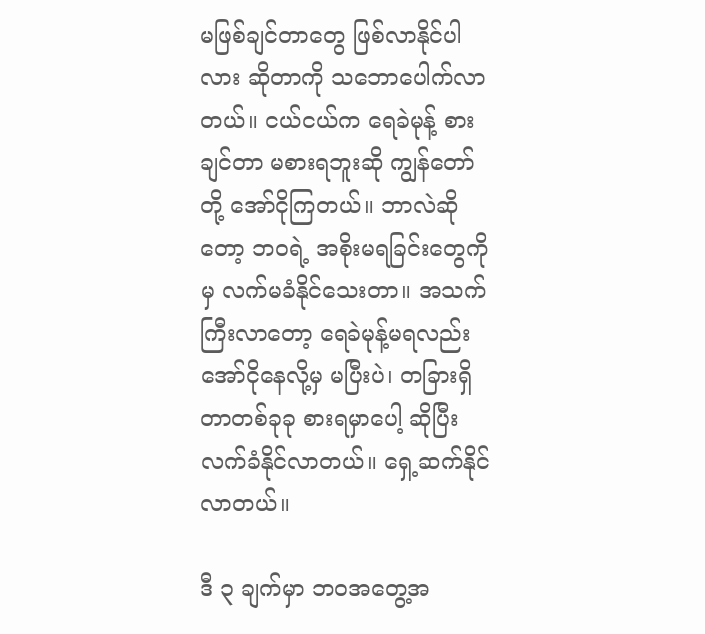မဖြစ်ချင်တာတွေ ဖြစ်လာနိုင်ပါလား ဆိုတာကို သဘောပေါက်လာတယ်။ ငယ်ငယ်က ရေခဲမုန့် စားချင်တာ မစားရဘူးဆို ကျွန်တော်တို့ အော်ငိုကြတယ်။ ဘာလဲဆိုတော့ ဘဝရဲ့ အစိုးမရခြင်းတွေကိုမှ လက်မခံနိုင်သေးတာ။ အသက်ကြီးလာတော့ ရေခဲမုန့်မရလည်း အော်ငိုနေလို့မှ မပြီးပဲ၊ တခြားရှိတာတစ်ခုခု စားရမှာပေါ့ ဆိုပြီး လက်ခံနိုင်လာတယ်။ ရှေ့ဆက်နိုင်လာတယ်။

ဒီ ၃ ချက်မှာ ဘဝအတွေ့အ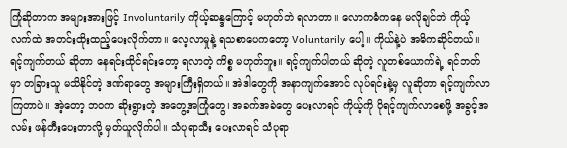ကြုံဆိုတာက အများအားဖြင့် Involuntarily ကိုယ့်ဆန္ဒကြောင့် မဟုတ်ဘဲ ရလာတာ။ လောကဓံကနေ မလိုချင်ဘဲ ကိုယ့်လက်ထဲ အတင်းထိုးထည့်ပေးလိုက်တာ။ လေ့လာမှုနဲ့ ရသစာပေကတော့ Voluntarily ပေါ့။ ကိုယ်နဲ့ပဲ အဓိကဆိုင်တယ်။ ရင့်ကျက်တယ် ဆိုတာ နေရင်းထိုင်ရင်းတော့ ရလာတဲ့ ကိစ္စ မဟုတ်ဘူး။ ရင့်ကျက်ပါတယ် ဆိုတဲ့ လူတစ်ယောက်ရဲ့ ရင်ဘတ်မှာ တခြားသူ မသိနိုင်တဲ့ ဒဏ်ရာတွေ အများကြီးရှိတယ်။ အဲဒါတွေကို အနာကျက်အောင် လုပ်ရင်းနဲ့မှ လူဆိုတာ ရင့်ကျက်လာကြတာပဲ။ အဲ့တော့ ဘဝက ဆိုးရွားတဲ့ အတွေ့အကြုံတွေ၊ အခက်အခဲတွေ ပေးလာရင် ကိုယ့်ကို ပိုရင့်ကျက်လာစေဖို့ အခွင့်အလမ်း ဖန်တီးပေးတာလို့ မှတ်ယူလိုက်ပါ။ သံပုရာသီး ပေးလာရင် သံပုရာ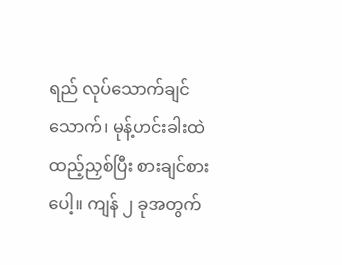ရည် လုပ်သောက်ချင်သောက်၊ မုန့်ဟင်းခါးထဲ ထည့်ညှစ်ပြီး စားချင်စားပေါ့။ ကျန် ၂ ခုအတွက်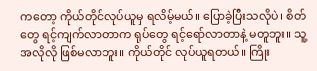ကတော့ ကိုယ်တိုင်လုပ်ယူမှ ရလိမ့်မယ်။ ပြောခဲ့ပြီးသလိုပဲ၊ စိတ်တွေ ရင့်ကျက်လာတာက ရုပ်တွေ ရင့်ရော်လာတာနဲ့ မတူဘူး။ သူ့အလိုလို ဖြစ်မလာဘူး။ ကိုယ်တိုင် လုပ်ယူရတယ်။ ကြိုး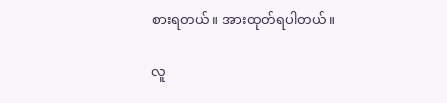စားရတယ်။ အားထုတ်ရပါတယ်။

လူ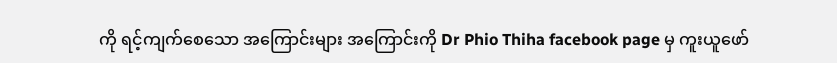ကို ရင့်ကျက်စေသော အကြောင်းများ အကြောင်းကို Dr Phio Thiha facebook page မှ ကူးယူဖော်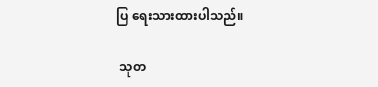ပြ ရေးသားထားပါသည်။

 သုတ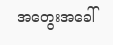အတွေးအခေါ်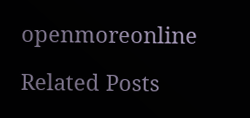openmoreonline

Related Posts